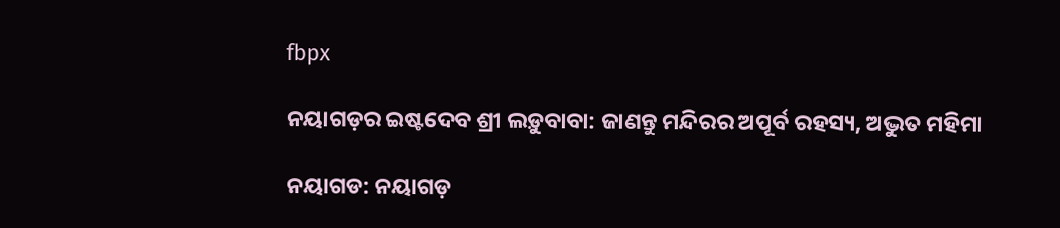fbpx

ନୟାଗଡ଼ର ଇଷ୍ଟଦେବ ଶ୍ରୀ ଲଡ଼ୁବାବା: ଜାଣନ୍ତୁ ମନ୍ଦିରର ଅପୂର୍ବ ରହସ୍ୟ, ଅଦ୍ଭୁତ ମହିମା

ନୟାଗଡ: ନୟାଗଡ଼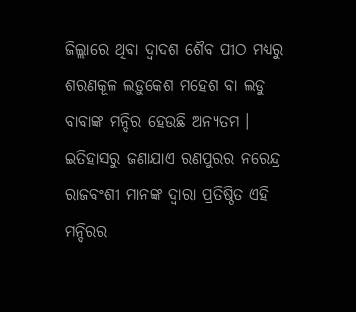ଜିଲ୍ଲାରେ ଥିବା ଦ୍ୱାଦଶ ଶୈବ ପୀଠ ମଧ୍ୟରୁ ଶରଣକୂଳ ଲଡ଼ୁକେଶ ମହେଶ ବା ଲଡୁ ବାବାଙ୍କ ମନ୍ଦିର ହେଉଛି ଅନ୍ୟତମ । ଇତିହାସରୁ ଜଣାଯାଏ ରଣପୁରର ନରେନ୍ଦ୍ର ରାଜବଂଶୀ ମାନଙ୍କ ଦ୍ୱାରା ପ୍ରତିଷ୍ଠିତ ଏହି ମନ୍ଦିରର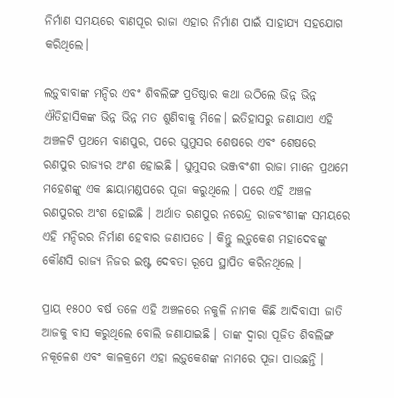ନିର୍ମାଣ ସମୟରେ ବାଣପୂର ରାଜା ଏହାର ନିର୍ମାଣ ପାଇଁ ସାହାଯ୍ୟ ସହଯୋଗ କରିଥିଲେ।

ଲଡ଼ୁବାବାଙ୍କ ମନ୍ଦିର ଏବଂ ଶିବଲିଙ୍ଗ ପ୍ରତିଷ୍ଠାର କଥା ଉଠିଲେ ଭିନ୍ନ ଭିନ୍ନ ଐତିହାସିକଙ୍କ ଭିନ୍ନ ଭିନ୍ନ ମତ ଶୁଣିବାକୁ ମିଳେ। ଇତିହାସରୁ ଜଣାଯାଏ ଏହି ଅଞ୍ଚଳଟି ପ୍ରଥମେ ବାଣପୁର, ପରେ ଘୁମୁସର ଶେଷରେ ଏବଂ ଶେଷରେ ରଣପୁର ରାଜ୍ୟର ଅଂଶ ହୋଇଛି । ଘୁମୁସର ଭଞ୍ଜବଂଶୀ ରାଜା ମାନେ ପ୍ରଥମେ ମହେଶଙ୍କୁ ଏକ ଛାୟାମଣ୍ଡପରେ ପୂଜା କରୁଥିଲେ । ପରେ ଏହି ଅଞ୍ଚଳ ରଣପୁରର ଅଂଶ ହୋଇଛି । ଅର୍ଥାତ ରଣପୁର ନରେନ୍ଦ୍ର ରାଜବଂଶୀଙ୍କ ସମୟରେ ଏହି ମନ୍ଦିରର ନିର୍ମାଣ ହେବାର ଜଣାପଡେ । କିନ୍ତୁ ଲଡ଼ୁକେଶ ମହାଦେବଙ୍କୁ କୌଣସି ରାଜ୍ୟ ନିଜର ଇଷ୍ଟ ଦେବତା ରୂପେ ସ୍ଥାପିତ କରିନଥିଲେ ।

ପ୍ରାୟ ୧୫୦୦ ବର୍ଷ ତଳେ ଏହି ଅଞ୍ଚଳରେ ନକୁଳି ନାମକ କିଛି ଆଦିବାସୀ ଜାତି ଆଜକୁ ବାସ କରୁଥିଲେ ବୋଲି ଜଣାଯାଇଛି । ତାଙ୍କ ଦ୍ୱାରା ପୂଜିତ ଶିବଲିଙ୍ଗ ନକୂଳେଶ ଏବଂ କାଳକ୍ରମେ ଏହା ଲଡ଼ୁକେଶଙ୍କ ନାମରେ ପୂଜା ପାଉଛନ୍ତି ।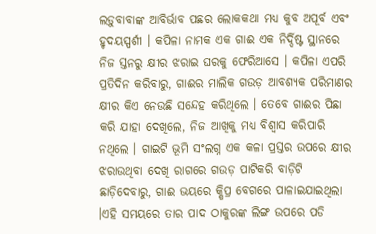ଲଡ଼ୁବାବାଙ୍କ ଆବିର୍ଭାବ ପଛର ଲୋକକଥା ମଧ୍ୟ କୁବ ଅପୂର୍ବ ଏବଂ ହୃଦୟସ୍ପର୍ଶୀ । କପିଳା ନାମକ ଏକ ଗାଈ ଏକ ନିର୍ଦ୍ଦିଷ୍ଟ ସ୍ଥାନରେ ନିଜ ସ୍ତନରୁ କ୍ଷୀର ଝରାଇ ଘରକୁ ଫେରିଆସେ । କପିଳା ଏପରି ପ୍ରତିଦିନ କରିବାରୁ, ଗାଈର ମାଲିକ ଗଉଡ଼ ଆବଶ୍ୟକ ପରିମାଣର କ୍ଷୀର କିଏ ନେଉଛି ସନ୍ଦେହ କରିଥିଲେ । ତେବେ ଗାଈର ପିଛା କରି ଯାହା ଦେଖିଲେ, ନିଜ ଆଖିକୁ ମଧ୍ୟ ବିଶ୍ୱାସ କରିପାରି ନଥିଲେ । ଗାଇଟି ଭୂମି ସଂଲଗ୍ନ ଏକ କଳା ପ୍ରସ୍ତର ଉପରେ କ୍ଷୀର ଝରାଉଥିବା ଦେଖି ରାଗରେ ଗଉଡ଼ ପାଟିକରି ବାଡ଼ିଟି ଛାଡ଼ିଦେବାରୁ, ଗାଈ ଭୟରେ କ୍ଷିପ୍ର ବେଗରେ ପାଳାଇଯାଇଥିଲା ।ଏହି ସମୟରେ ତାର ପାଦ ଠାକୁରଙ୍କ ଲିଙ୍ଗ ଉପରେ ପଡି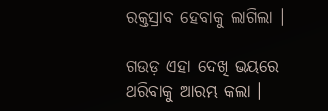ରକ୍ତସ୍ରାବ ହେବାକୁ ଲାଗିଲା ।

ଗଉଡ଼ ଏହା ଦେଖି ଭୟରେ ଥରିବାକୁ ଆରମ୍ଭ କଲା ।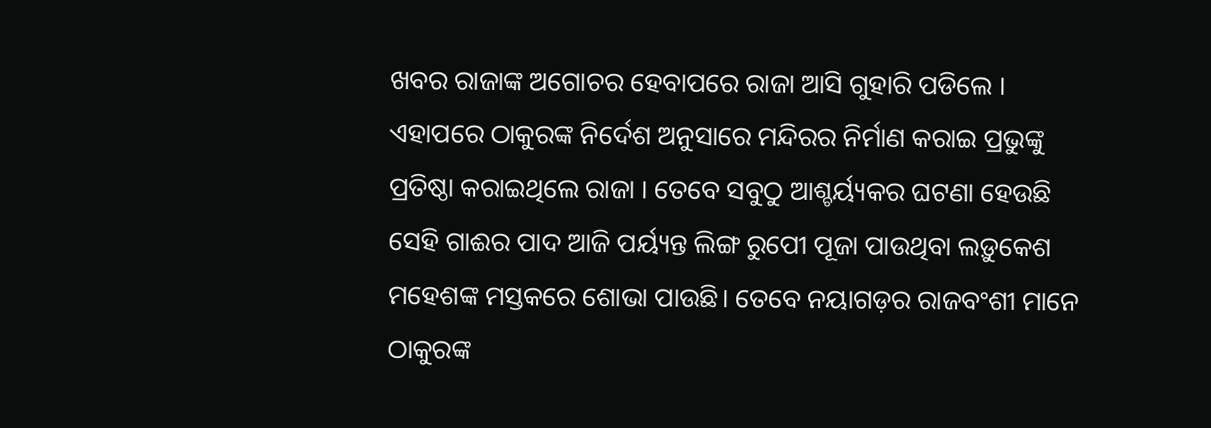ଖବର ରାଜାଙ୍କ ଅଗୋଚର ହେବାପରେ ରାଜା ଆସି ଗୁହାରି ପଡିଲେ । ଏହାପରେ ଠାକୁରଙ୍କ ନିର୍ଦେଶ ଅନୁସାରେ ମନ୍ଦିରର ନିର୍ମାଣ କରାଇ ପ୍ରଭୁଙ୍କୁ ପ୍ରତିଷ୍ଠା କରାଇଥିଲେ ରାଜା । ତେବେ ସବୁଠୁ ଆଶ୍ଚର୍ୟ୍ୟକର ଘଟଣା ହେଉଛି ସେହି ଗାଈର ପାଦ ଆଜି ପର୍ୟ୍ୟନ୍ତ ଲିଙ୍ଗ ରୁପେୀ ପୂଜା ପାଉଥିବା ଲଡ଼ୁକେଶ ମହେଶଙ୍କ ମସ୍ତକରେ ଶୋଭା ପାଉଛି। ତେବେ ନୟାଗଡ଼ର ରାଜବଂଶୀ ମାନେ ଠାକୁରଙ୍କ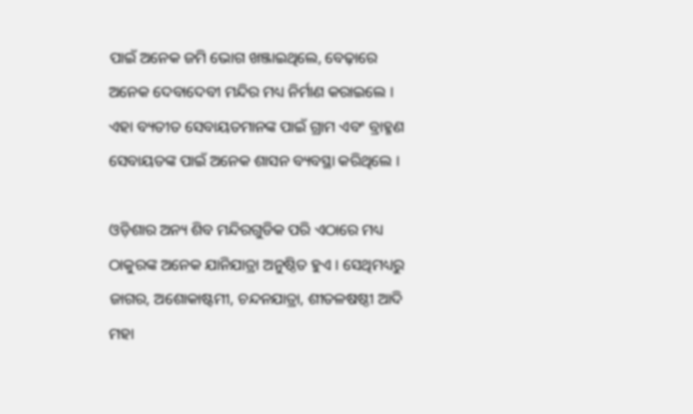ପାଇଁ ଅନେକ ଜମି ଭୋଗ ଖଞ୍ଜାଇଥିଲେ, ବେଢ଼ାରେ ଅନେକ ଦେବାଦେବୀ ମନ୍ଦିର ମଧ୍ୟ ନିର୍ମାଣ କରାଇଲେ । ଏହା ବ୍ୟତୀତ ସେବାୟତମାନଙ୍କ ପାଇଁ ଗ୍ରାମ ଏବଂ ବ୍ରାହ୍ମଣ ସେବାୟତଙ୍କ ପାଇଁ ଅନେକ ଶାସନ ବ୍ୟବସ୍ଥା କରିଥିଲେ ।

ଓଡ଼ିଶାର ଅନ୍ୟ ଶିବ ମନ୍ଦିରଗୁଡିକ ପରି ଏଠାରେ ମଧ୍ୟ ଠାକୁରଙ୍କ ଅନେକ ଯାନିଯାତ୍ରା ଅନୁଷ୍ଠିତ ହୁଏ । ସେଥିମଧ୍ୟରୁ ଜାଗର, ଅଶୋକାଷ୍ଟମୀ, ଚନ୍ଦନଯାତ୍ରା, ଶୀତଳଷଷ୍ଠୀ ଆଦି ମହା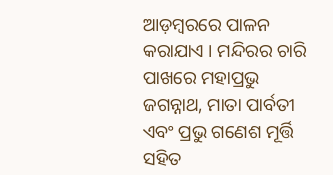ଆଡ଼ମ୍ବରରେ ପାଳନ କରାଯାଏ । ମନ୍ଦିରର ଚାରି ପାଖରେ ମହାପ୍ରଭୁ ଜଗନ୍ନାଥ, ମାତା ପାର୍ବତୀ ଏବଂ ପ୍ରଭୁ ଗଣେଶ ମୂର୍ତ୍ତି ସହିତ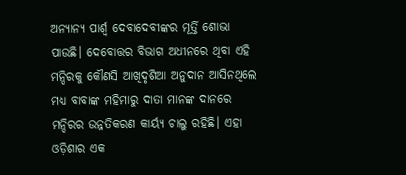ଅନ୍ୟାନ୍ୟ ପାର୍ଶ୍ଵ ଦେବାଦେବୀଙ୍କର ମୂର୍ତ୍ତି ଶୋଭା ପାଉଛି। ଦେବୋତ୍ତର ବିଭାଗ ଅଧୀନରେ ଥିବା ଏହି ମନ୍ଦିରକୁ କୌଣସି ଆଖିଦୃଶିଆ ଅନୁଦାନ ଆସିନଥିଲେ ମଧ୍ୟ ବାବାଙ୍କ ମହିମାରୁ ଦାତା ମାନଙ୍କ ଦାନରେ ମନ୍ଦିରର ଉନ୍ନତିକରଣ କାର୍ୟ୍ୟ ଚାଲୁ ରହିଛି। ଏହା ଓଡ଼ିଶାର ଏକ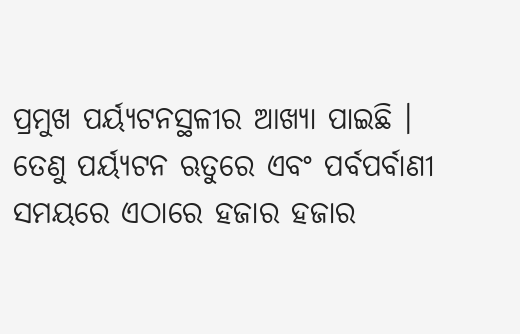ପ୍ରମୁଖ ପର୍ୟ୍ୟଟନସ୍ଥଳୀର ଆଖ୍ୟା ପାଇଛି । ତେଣୁ ପର୍ୟ୍ୟଟନ ଋତୁରେ ଏବଂ ପର୍ବପର୍ବାଣୀ ସମୟରେ ଏଠାରେ ହଜାର ହଜାର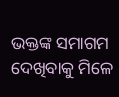ଭକ୍ତଙ୍କ ସମାଗମ ଦେଖିବାକୁ ମିଳେ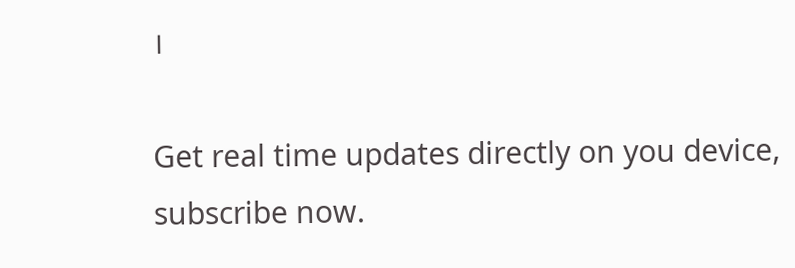।

Get real time updates directly on you device, subscribe now.